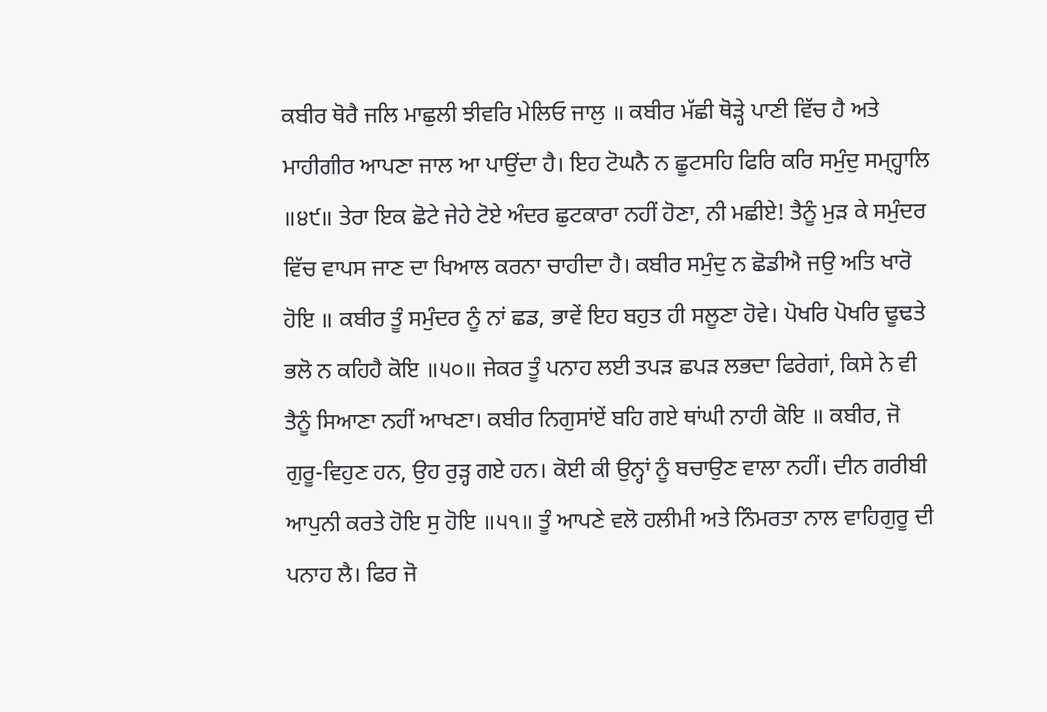ਕਬੀਰ ਥੋਰੈ ਜਲਿ ਮਾਛੁਲੀ ਝੀਵਰਿ ਮੇਲਿਓ ਜਾਲੁ ॥ ਕਬੀਰ ਮੱਛੀ ਥੋੜ੍ਹੇ ਪਾਣੀ ਵਿੱਚ ਹੈ ਅਤੇ ਮਾਹੀਗੀਰ ਆਪਣਾ ਜਾਲ ਆ ਪਾਉਂਦਾ ਹੈ। ਇਹ ਟੋਘਨੈ ਨ ਛੂਟਸਹਿ ਫਿਰਿ ਕਰਿ ਸਮੁੰਦੁ ਸਮ੍ਹ੍ਹਾਲਿ ॥੪੯॥ ਤੇਰਾ ਇਕ ਛੋਟੇ ਜੇਹੇ ਟੋਏ ਅੰਦਰ ਛੁਟਕਾਰਾ ਨਹੀਂ ਹੋਣਾ, ਨੀ ਮਛੀਏ! ਤੈਨੂੰ ਮੁੜ ਕੇ ਸਮੁੰਦਰ ਵਿੱਚ ਵਾਪਸ ਜਾਣ ਦਾ ਖਿਆਲ ਕਰਨਾ ਚਾਹੀਦਾ ਹੈ। ਕਬੀਰ ਸਮੁੰਦੁ ਨ ਛੋਡੀਐ ਜਉ ਅਤਿ ਖਾਰੋ ਹੋਇ ॥ ਕਬੀਰ ਤੂੰ ਸਮੁੰਦਰ ਨੂੰ ਨਾਂ ਛਡ, ਭਾਵੇਂ ਇਹ ਬਹੁਤ ਹੀ ਸਲੂਣਾ ਹੋਵੇ। ਪੋਖਰਿ ਪੋਖਰਿ ਢੂਢਤੇ ਭਲੋ ਨ ਕਹਿਹੈ ਕੋਇ ॥੫੦॥ ਜੇਕਰ ਤੂੰ ਪਨਾਹ ਲਈ ਤਪੜ ਛਪੜ ਲਭਦਾ ਫਿਰੇਗਾਂ, ਕਿਸੇ ਨੇ ਵੀ ਤੈਨੂੰ ਸਿਆਣਾ ਨਹੀਂ ਆਖਣਾ। ਕਬੀਰ ਨਿਗੁਸਾਂਏਂ ਬਹਿ ਗਏ ਥਾਂਘੀ ਨਾਹੀ ਕੋਇ ॥ ਕਬੀਰ, ਜੋ ਗੁਰੂ-ਵਿਹੁਣ ਹਨ, ਉਹ ਰੁੜ੍ਹ ਗਏ ਹਨ। ਕੋਈ ਕੀ ਉਨ੍ਹਾਂ ਨੂੰ ਬਚਾਉਣ ਵਾਲਾ ਨਹੀਂ। ਦੀਨ ਗਰੀਬੀ ਆਪੁਨੀ ਕਰਤੇ ਹੋਇ ਸੁ ਹੋਇ ॥੫੧॥ ਤੂੰ ਆਪਣੇ ਵਲੋ ਹਲੀਮੀ ਅਤੇ ਨਿੰਮਰਤਾ ਨਾਲ ਵਾਹਿਗੁਰੂ ਦੀ ਪਨਾਹ ਲੈ। ਫਿਰ ਜੋ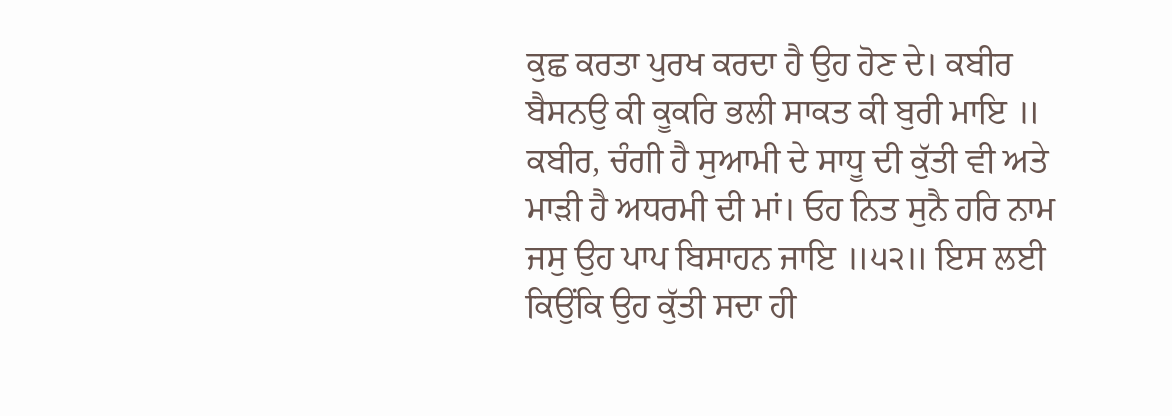ਕੁਛ ਕਰਤਾ ਪੁਰਖ ਕਰਦਾ ਹੈ ਉਹ ਹੋਣ ਦੇ। ਕਬੀਰ ਬੈਸਨਉ ਕੀ ਕੂਕਰਿ ਭਲੀ ਸਾਕਤ ਕੀ ਬੁਰੀ ਮਾਇ ॥ ਕਬੀਰ, ਚੰਗੀ ਹੈ ਸੁਆਮੀ ਦੇ ਸਾਧੂ ਦੀ ਕੁੱਤੀ ਵੀ ਅਤੇ ਮਾੜੀ ਹੈ ਅਧਰਮੀ ਦੀ ਮਾਂ। ਓਹ ਨਿਤ ਸੁਨੈ ਹਰਿ ਨਾਮ ਜਸੁ ਉਹ ਪਾਪ ਬਿਸਾਹਨ ਜਾਇ ॥੫੨॥ ਇਸ ਲਈ ਕਿਉਂਕਿ ਉਹ ਕੁੱਤੀ ਸਦਾ ਹੀ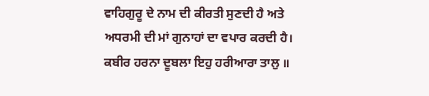ਵਾਹਿਗੁਰੂ ਦੇ ਨਾਮ ਦੀ ਕੀਰਤੀ ਸੁਣਦੀ ਹੈ ਅਤੇ ਅਧਰਮੀ ਦੀ ਮਾਂ ਗੁਨਾਹਾਂ ਦਾ ਵਪਾਰ ਕਰਦੀ ਹੈ। ਕਬੀਰ ਹਰਨਾ ਦੂਬਲਾ ਇਹੁ ਹਰੀਆਰਾ ਤਾਲੁ ॥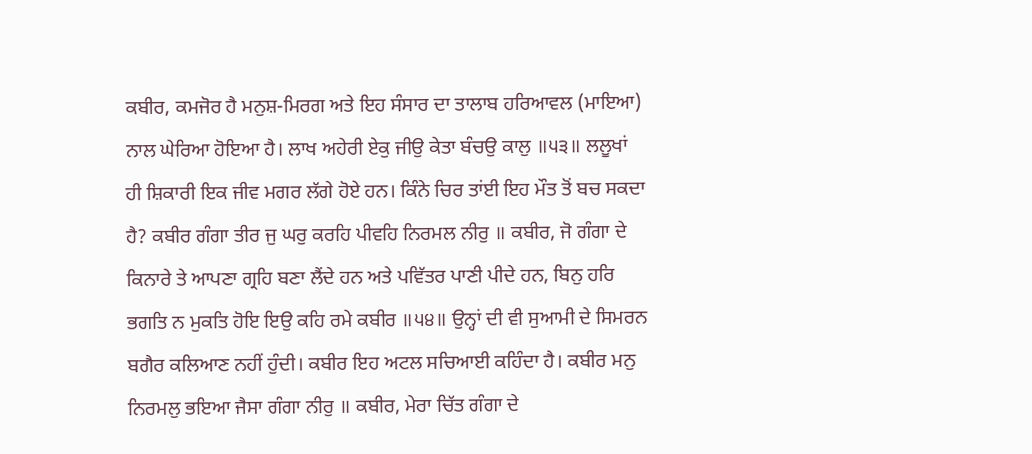ਕਬੀਰ, ਕਮਜੋਰ ਹੈ ਮਨੁਸ਼-ਮਿਰਗ ਅਤੇ ਇਹ ਸੰਸਾਰ ਦਾ ਤਾਲਾਬ ਹਰਿਆਵਲ (ਮਾਇਆ) ਨਾਲ ਘੇਰਿਆ ਹੋਇਆ ਹੈ। ਲਾਖ ਅਹੇਰੀ ਏਕੁ ਜੀਉ ਕੇਤਾ ਬੰਚਉ ਕਾਲੁ ॥੫੩॥ ਲਲੂਖਾਂ ਹੀ ਸ਼ਿਕਾਰੀ ਇਕ ਜੀਵ ਮਗਰ ਲੱਗੇ ਹੋਏ ਹਨ। ਕਿੰਨੇ ਚਿਰ ਤਾਂਈ ਇਹ ਮੌਤ ਤੋਂ ਬਚ ਸਕਦਾ ਹੈ? ਕਬੀਰ ਗੰਗਾ ਤੀਰ ਜੁ ਘਰੁ ਕਰਹਿ ਪੀਵਹਿ ਨਿਰਮਲ ਨੀਰੁ ॥ ਕਬੀਰ, ਜੋ ਗੰਗਾ ਦੇ ਕਿਨਾਰੇ ਤੇ ਆਪਣਾ ਗ੍ਰਹਿ ਬਣਾ ਲੈਂਦੇ ਹਨ ਅਤੇ ਪਵਿੱਤਰ ਪਾਣੀ ਪੀਦੇ ਹਨ, ਬਿਨੁ ਹਰਿ ਭਗਤਿ ਨ ਮੁਕਤਿ ਹੋਇ ਇਉ ਕਹਿ ਰਮੇ ਕਬੀਰ ॥੫੪॥ ਉਨ੍ਹਾਂ ਦੀ ਵੀ ਸੁਆਮੀ ਦੇ ਸਿਮਰਨ ਬਗੈਰ ਕਲਿਆਣ ਨਹੀਂ ਹੁੰਦੀ। ਕਬੀਰ ਇਹ ਅਟਲ ਸਚਿਆਈ ਕਹਿੰਦਾ ਹੈ। ਕਬੀਰ ਮਨੁ ਨਿਰਮਲੁ ਭਇਆ ਜੈਸਾ ਗੰਗਾ ਨੀਰੁ ॥ ਕਬੀਰ, ਮੇਰਾ ਚਿੱਤ ਗੰਗਾ ਦੇ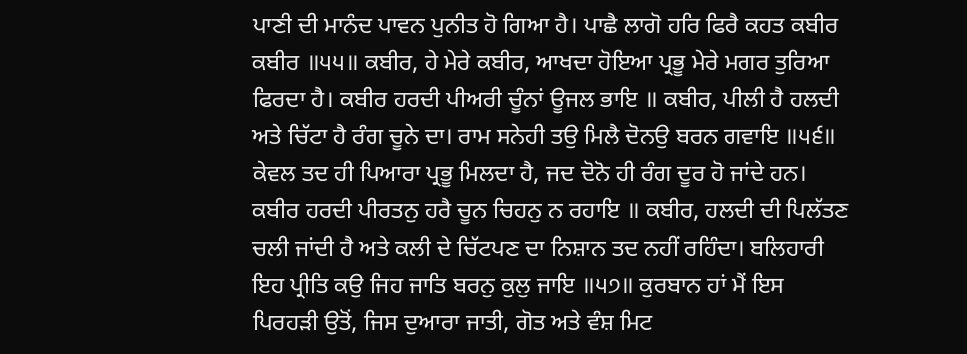ਪਾਣੀ ਦੀ ਮਾਨੰਦ ਪਾਵਨ ਪੁਨੀਤ ਹੋ ਗਿਆ ਹੈ। ਪਾਛੈ ਲਾਗੋ ਹਰਿ ਫਿਰੈ ਕਹਤ ਕਬੀਰ ਕਬੀਰ ॥੫੫॥ ਕਬੀਰ, ਹੇ ਮੇਰੇ ਕਬੀਰ, ਆਖਦਾ ਹੋਇਆ ਪ੍ਰਭੂ ਮੇਰੇ ਮਗਰ ਤੁਰਿਆ ਫਿਰਦਾ ਹੈ। ਕਬੀਰ ਹਰਦੀ ਪੀਅਰੀ ਚੂੰਨਾਂ ਊਜਲ ਭਾਇ ॥ ਕਬੀਰ, ਪੀਲੀ ਹੈ ਹਲਦੀ ਅਤੇ ਚਿੱਟਾ ਹੈ ਰੰਗ ਚੂਨੇ ਦਾ। ਰਾਮ ਸਨੇਹੀ ਤਉ ਮਿਲੈ ਦੋਨਉ ਬਰਨ ਗਵਾਇ ॥੫੬॥ ਕੇਵਲ ਤਦ ਹੀ ਪਿਆਰਾ ਪ੍ਰਭੂ ਮਿਲਦਾ ਹੈ, ਜਦ ਦੋਨੋ ਹੀ ਰੰਗ ਦੂਰ ਹੋ ਜਾਂਦੇ ਹਨ। ਕਬੀਰ ਹਰਦੀ ਪੀਰਤਨੁ ਹਰੈ ਚੂਨ ਚਿਹਨੁ ਨ ਰਹਾਇ ॥ ਕਬੀਰ, ਹਲਦੀ ਦੀ ਪਿਲੱਤਣ ਚਲੀ ਜਾਂਦੀ ਹੈ ਅਤੇ ਕਲੀ ਦੇ ਚਿੱਟਪਣ ਦਾ ਨਿਸ਼ਾਨ ਤਦ ਨਹੀਂ ਰਹਿੰਦਾ। ਬਲਿਹਾਰੀ ਇਹ ਪ੍ਰੀਤਿ ਕਉ ਜਿਹ ਜਾਤਿ ਬਰਨੁ ਕੁਲੁ ਜਾਇ ॥੫੭॥ ਕੁਰਬਾਨ ਹਾਂ ਮੈਂ ਇਸ ਪਿਰਹੜੀ ਉਤੋਂ, ਜਿਸ ਦੁਆਰਾ ਜਾਤੀ, ਗੋਤ ਅਤੇ ਵੰਸ਼ ਮਿਟ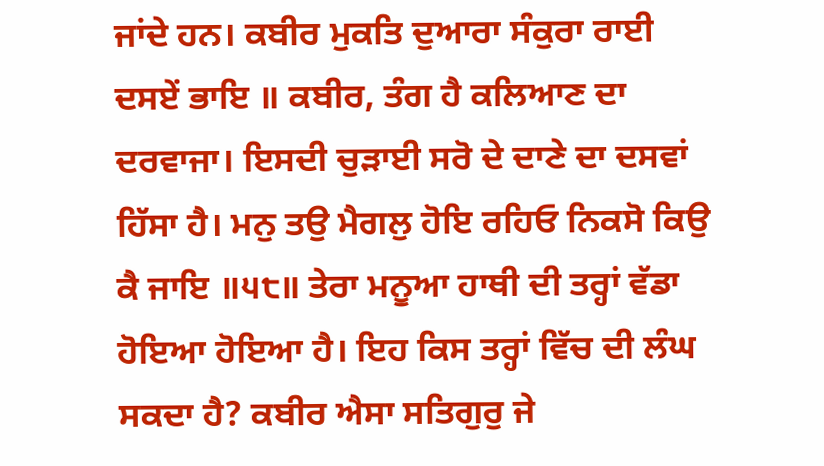ਜਾਂਦੇ ਹਨ। ਕਬੀਰ ਮੁਕਤਿ ਦੁਆਰਾ ਸੰਕੁਰਾ ਰਾਈ ਦਸਏਂ ਭਾਇ ॥ ਕਬੀਰ, ਤੰਗ ਹੈ ਕਲਿਆਣ ਦਾ ਦਰਵਾਜਾ। ਇਸਦੀ ਚੁੜਾਈ ਸਰੋ ਦੇ ਦਾਣੇ ਦਾ ਦਸਵਾਂ ਹਿੱਸਾ ਹੈ। ਮਨੁ ਤਉ ਮੈਗਲੁ ਹੋਇ ਰਹਿਓ ਨਿਕਸੋ ਕਿਉ ਕੈ ਜਾਇ ॥੫੮॥ ਤੇਰਾ ਮਨੂਆ ਹਾਥੀ ਦੀ ਤਰ੍ਹਾਂ ਵੱਡਾ ਹੋਇਆ ਹੋਇਆ ਹੈ। ਇਹ ਕਿਸ ਤਰ੍ਹਾਂ ਵਿੱਚ ਦੀ ਲੰਘ ਸਕਦਾ ਹੈ? ਕਬੀਰ ਐਸਾ ਸਤਿਗੁਰੁ ਜੇ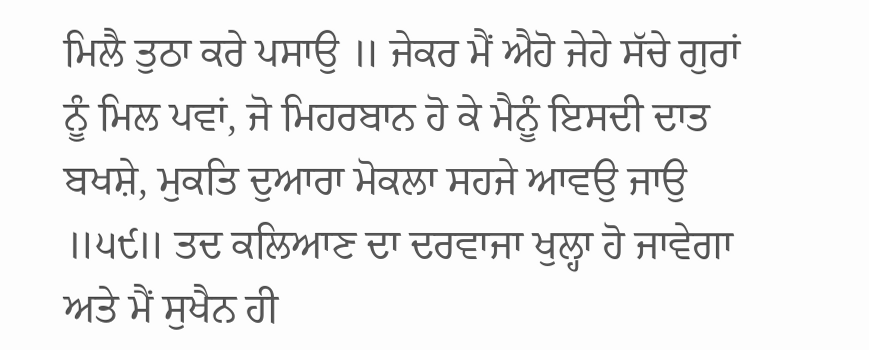ਮਿਲੈ ਤੁਠਾ ਕਰੇ ਪਸਾਉ ॥ ਜੇਕਰ ਮੈਂ ਐਹੋ ਜੇਹੇ ਸੱਚੇ ਗੁਰਾਂ ਨੂੰ ਮਿਲ ਪਵਾਂ, ਜੋ ਮਿਹਰਬਾਨ ਹੋ ਕੇ ਮੈਨੂੰ ਇਸਦੀ ਦਾਤ ਬਖਸ਼ੇ, ਮੁਕਤਿ ਦੁਆਰਾ ਮੋਕਲਾ ਸਹਜੇ ਆਵਉ ਜਾਉ ॥੫੯॥ ਤਦ ਕਲਿਆਣ ਦਾ ਦਰਵਾਜਾ ਖੁਲ੍ਹਾ ਹੋ ਜਾਵੇਗਾ ਅਤੇ ਮੈਂ ਸੁਖੈਨ ਹੀ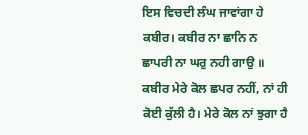ਇਸ ਵਿਚਦੀ ਲੰਘ ਜਾਵਾਂਗਾ ਹੇ ਕਬੀਰ। ਕਬੀਰ ਨਾ ਛਾਨਿ ਨ ਛਾਪਰੀ ਨਾ ਘਰੁ ਨਹੀ ਗਾਉ ॥ ਕਬੀਰ ਮੇਰੇ ਕੋਲ ਛਪਰ ਨਹੀਂ, ਨਾਂ ਹੀ ਕੋਈ ਕੁੱਲੀ ਹੈ। ਮੇਰੇ ਕੋਲ ਨਾਂ ਝੁਗਾ ਹੈ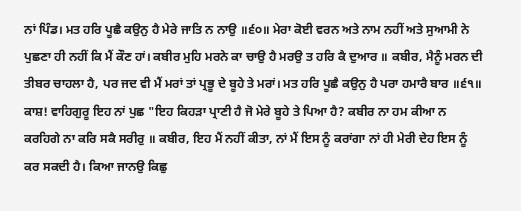ਨਾਂ ਪਿੰਡ। ਮਤ ਹਰਿ ਪੂਛੈ ਕਉਨੁ ਹੈ ਮੇਰੇ ਜਾਤਿ ਨ ਨਾਉ ॥੬੦॥ ਮੇਰਾ ਕੋਈ ਵਰਨ ਅਤੇ ਨਾਮ ਨਹੀਂ ਅਤੇ ਸੁਆਮੀ ਨੇ ਪੁਛਣਾ ਹੀ ਨਹੀਂ ਕਿ ਮੈਂ ਕੌਣ ਹਾਂ। ਕਬੀਰ ਮੁਹਿ ਮਰਨੇ ਕਾ ਚਾਉ ਹੈ ਮਰਉ ਤ ਹਰਿ ਕੈ ਦੁਆਰ ॥ ਕਬੀਰ, ਮੈਨੂੰ ਮਰਨ ਦੀ ਤੀਬਰ ਚਾਹਲਾ ਹੈ, ਪਰ ਜਦ ਵੀ ਮੈਂ ਮਰਾਂ ਤਾਂ ਪ੍ਰਭੂ ਦੇ ਬੂਹੇ ਤੇ ਮਰਾਂ। ਮਤ ਹਰਿ ਪੂਛੈ ਕਉਨੁ ਹੈ ਪਰਾ ਹਮਾਰੈ ਬਾਰ ॥੬੧॥ ਕਾਸ਼! ਵਾਹਿਗੁਰੂ ਇਹ ਨਾਂ ਪੁਛ "ਇਹ ਕਿਹੜਾ ਪ੍ਰਾਣੀ ਹੈ ਜੋ ਮੇਰੇ ਬੂਹੇ ਤੇ ਪਿਆ ਹੈ? ਕਬੀਰ ਨਾ ਹਮ ਕੀਆ ਨ ਕਰਹਿਗੇ ਨਾ ਕਰਿ ਸਕੈ ਸਰੀਰੁ ॥ ਕਬੀਰ, ਇਹ ਮੈਂ ਨਹੀਂ ਕੀਤਾ, ਨਾਂ ਮੈਂ ਇਸ ਨੂੰ ਕਰਾਂਗਾ ਨਾਂ ਹੀ ਮੇਰੀ ਦੇਹ ਇਸ ਨੂੰ ਕਰ ਸਕਦੀ ਹੈ। ਕਿਆ ਜਾਨਉ ਕਿਛੁ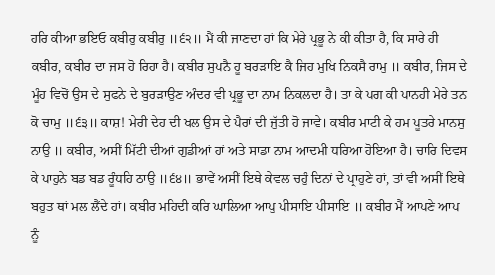ਹਰਿ ਕੀਆ ਭਇਓ ਕਬੀਰੁ ਕਬੀਰੁ ॥੬੨॥ ਮੈਂ ਕੀ ਜਾਣਦਾ ਹਾਂ ਕਿ ਮੇਰੇ ਪ੍ਰਭੂ ਨੇ ਕੀ ਕੀਤਾ ਹੈ, ਕਿ ਸਾਰੇ ਹੀ ਕਬੀਰ, ਕਬੀਰ ਦਾ ਜਸ ਹੋ ਰਿਹਾ ਹੈ। ਕਬੀਰ ਸੁਪਨੈ ਹੂ ਬਰੜਾਇ ਕੈ ਜਿਹ ਮੁਖਿ ਨਿਕਸੈ ਰਾਮੁ ॥ ਕਬੀਰ, ਜਿਸ ਦੇ ਮੂੰਹ ਵਿਚੋਂ ਉਸ ਦੇ ਸੁਫਨੇ ਦੇ ਬੁਰੜਾਉਣ ਅੰਦਰ ਵੀ ਪ੍ਰਭੂ ਦਾ ਨਾਮ ਨਿਕਲਦਾ ਹੈ। ਤਾ ਕੇ ਪਗ ਕੀ ਪਾਨਹੀ ਮੇਰੇ ਤਨ ਕੋ ਚਾਮੁ ॥੬੩॥ ਕਾਸ਼! ਮੇਰੀ ਦੇਹ ਦੀ ਖਲ ਉਸ ਦੇ ਪੈਰਾਂ ਦੀ ਜੁੱਤੀ ਹੋ ਜਾਵੇ। ਕਬੀਰ ਮਾਟੀ ਕੇ ਹਮ ਪੂਤਰੇ ਮਾਨਸੁ ਨਾਉ ॥ ਕਬੀਰ, ਅਸੀਂ ਮਿੱਟੀ ਦੀਆਂ ਗੁਡੀਆਂ ਹਾਂ ਅਤੇ ਸਾਡਾ ਨਾਮ ਆਦਮੀ ਧਰਿਆ ਹੋਇਆ ਹੈ। ਚਾਰਿ ਦਿਵਸ ਕੇ ਪਾਹੁਨੇ ਬਡ ਬਡ ਰੂੰਧਹਿ ਠਾਉ ॥੬੪॥ ਭਾਵੇਂ ਅਸੀਂ ਇਥੇ ਕੇਵਲ ਚਹੁੰ ਦਿਨਾਂ ਦੇ ਪ੍ਰਾਹੁਣੇ ਹਾਂ, ਤਾਂ ਵੀ ਅਸੀਂ ਇਥੇ ਬਹੁਤ ਥਾਂ ਮਲ ਲੈਂਦੇ ਹਾਂ। ਕਬੀਰ ਮਹਿਦੀ ਕਰਿ ਘਾਲਿਆ ਆਪੁ ਪੀਸਾਇ ਪੀਸਾਇ ॥ ਕਬੀਰ ਮੈਂ ਆਪਣੇ ਆਪ ਨੂੰ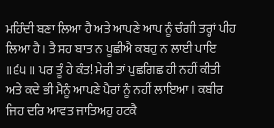ਮਹਿੰਦੀ ਬਣਾ ਲਿਆ ਹੈ ਅਤੇ ਆਪਣੇ ਆਪ ਨੂੰ ਚੰਗੀ ਤਰ੍ਹਾਂ ਪੀਹ ਲਿਆ ਹੈ। ਤੈ ਸਹ ਬਾਤ ਨ ਪੂਛੀਐ ਕਬਹੁ ਨ ਲਾਈ ਪਾਇ ॥੬੫॥ ਪਰ ਤੂੰ ਹੇ ਕੰਤ! ਮੇਰੀ ਤਾਂ ਪੁਛਗਿਛ ਹੀ ਨਹੀਂ ਕੀਤੀ ਅਤੇ ਕਦੇ ਭੀ ਮੈਨੂੰ ਆਪਣੇ ਪੈਰਾਂ ਨੂੰ ਨਹੀਂ ਲਾਇਆ। ਕਬੀਰ ਜਿਹ ਦਰਿ ਆਵਤ ਜਾਤਿਅਹੁ ਹਟਕੈ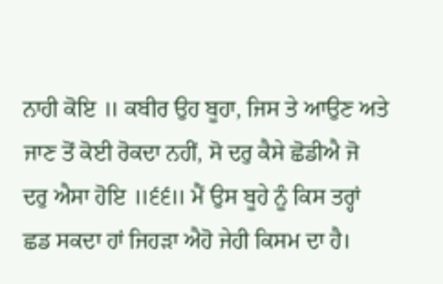ਨਾਹੀ ਕੋਇ ॥ ਕਬੀਰ ਉਹ ਬੂਹਾ, ਜਿਸ ਤੇ ਆਉਣ ਅਤੇ ਜਾਣ ਤੋਂ ਕੋਈ ਰੋਕਦਾ ਨਹੀਂ, ਸੋ ਦਰੁ ਕੈਸੇ ਛੋਡੀਐ ਜੋ ਦਰੁ ਐਸਾ ਹੋਇ ॥੬੬॥ ਮੈਂ ਉਸ ਬੂਹੇ ਨੂੰ ਕਿਸ ਤਰ੍ਹਾਂ ਛਡ ਸਕਦਾ ਹਾਂ ਜਿਹੜਾ ਐਹੋ ਜੇਹੀ ਕਿਸਮ ਦਾ ਹੈ।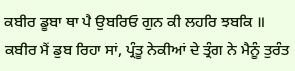ਕਬੀਰ ਡੂਬਾ ਥਾ ਪੈ ਉਬਰਿਓ ਗੁਨ ਕੀ ਲਹਰਿ ਝਬਕਿ ॥ ਕਬੀਰ ਮੈਂ ਡੁਬ ਰਿਹਾ ਸਾਂ, ਪ੍ਰੰਤੂ ਨੇਕੀਆਂ ਦੇ ਤ੍ਰੰਗ ਨੇ ਮੈਨੂੰ ਤੁਰੰਤ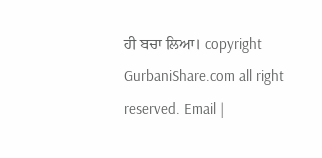ਹੀ ਬਚਾ ਲਿਆ। copyright GurbaniShare.com all right reserved. Email |